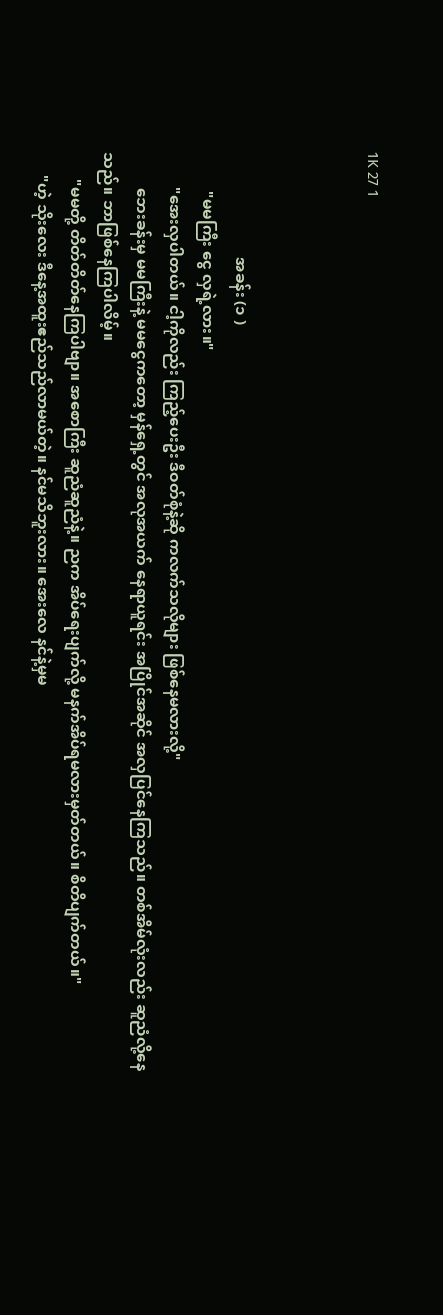1K 27 1



                           အခန်း (၁ )
          "မမကြီး ငွေ လှရဲ့လား။"
         "အေးလှပါတယ်။ ငါ့ကိုလည်း ကြည့်ပေးဦး ဒီဝတ်စုံနဲ့ဆို ကလက်သလိုများ ဖြစ်နေမလားလို့"
         ဘေးခန်းမှ မမကြီးနဲ့ မမငွေကတော့ မှန်ရှေ့တွင် အလုအယက် နေရာယူရင်း အပြိုင်အဆိုင် အလှပြင်နေကြသည်။ တစ်အိမ်လုံးလည်း ဆူညံလို့နေသည်။ ဘာဖြစ်နေကြပါလိမ့်။
       "မမတို့ တိတ်တိတ်နေကြပါဗျာ။ အစောကြီး ဆူညံဆူညံနဲ့။ ညက အိပ်ရေးပျက်လို့ မနက်အိပ်ရမလားမှတ်တယ်။ စိတိပျက်တယ်။"
      "ဟဲ့ သိုးလေး ဒီနေ့အထူးဧည်သည်လာမယ်တဲ့။ နင်မသိဘူးလား။ အေးလေ နင်နဲ့မှမ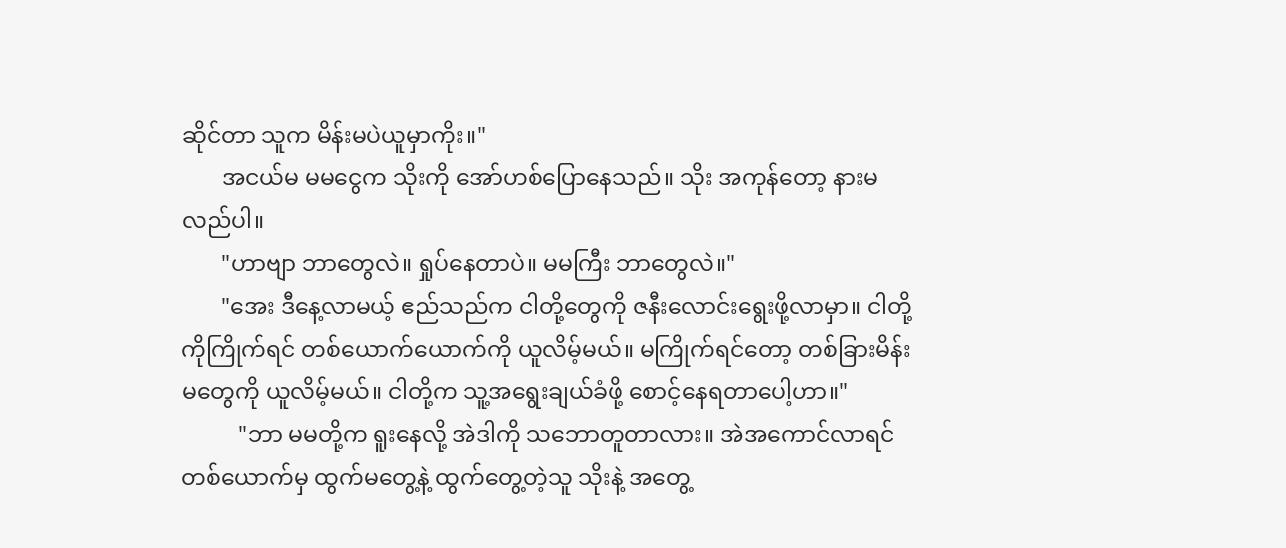ဆိုင်တာ သူက မိန်းမပဲယူမှာကိုး။"
       အငယ်မ မမငွေက သိုးကို အော်ဟစ်ပြောနေသည်။ သိုး အကုန်တော့ နားမလည်ပါ။
       "ဟာဗျာ ဘာတွေလဲ။ ရှုပ်နေတာပဲ။ မမကြီး ဘာတွေလဲ။"
       "အေး ဒီနေ့လာမယ့် ဧည်သည်က ငါတို့တွေကို ဇနီးလောင်းရွေးဖို့လာမှာ။ ငါတို့ကိုကြိုက်ရင် တစ်ယောက်ယောက်ကို ယူလိမ့်မယ်။ မကြိုက်ရင်တော့ တစ်ခြားမိန်းမတွေကို ယူလိမ့်မယ်။ ငါတို့က သူ့အရွေးချယ်ခံဖို့ စောင့်နေရတာပေါ့ဟာ။"
          "ဘာ မမတို့က ရူးနေလို့ အဲဒါကို သဘောတူတာလား။ အဲအကောင်လာရင် တစ်ယောက်မှ ထွက်မတွေ့နဲ့ ထွက်တွေ့တဲ့သူ သိုးနဲ့ အတွေ့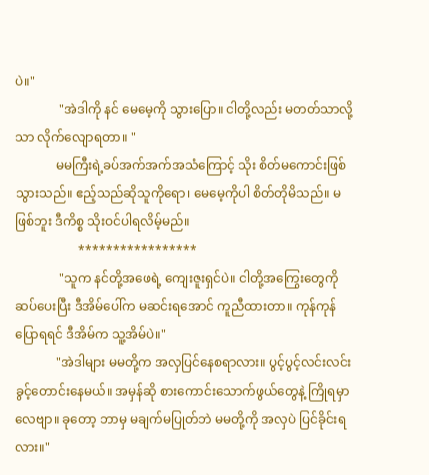ပဲ။"
              "အဲဒါကို နင် မေမေ့ကို သွားပြော။ ငါတို့လည်း မတတ်သာလို့သာ လိုက်လျောရတာ။ "
             မမကြီးရဲ့ခပ်အက်အက်အသံကြောင့် သိုး စိတ်မကောင်းဖြစ်သွားသည်။ ဧည့်သည်ဆိုသူကိုရော၊ မေမေ့ကိုပါ စိတ်တိုမိသည်။ မဖြစ်ဘူး ဒီကိစ္စ သိုးဝင်ပါရလိမ့်မည်။
                    *****************
              "သူက နင်တို့အဖေရဲ့ ကျေးဇူးရှင်ပဲ။ ငါတို့အကြွေးတွေကို ဆပ်ပေးပြီး ဒီအိမ်ပေါ်က မဆင်းရအောင် ကူညီထားတာ။ ကုန်ကုန်ပြောရရင် ဒီအိမ်က သူ့အိမ်ပဲ။"
             "အဲဒါများ မမတို့က အလှပြင်နေစရာလား။ ပွင့်ပွင့်လင်းလင်း ခွင့်တောင်းနေမယ်။ အမှန်ဆို စားကောင်းသောက်ဖွယ်တွေနဲ့ ကြိုရမှာလေဗျာ။ ခုတော့ ဘာမှ မချက်မပြုတ်ဘဲ မမတို့ကို အလှပဲ ပြင်ခိုင်းရလား။"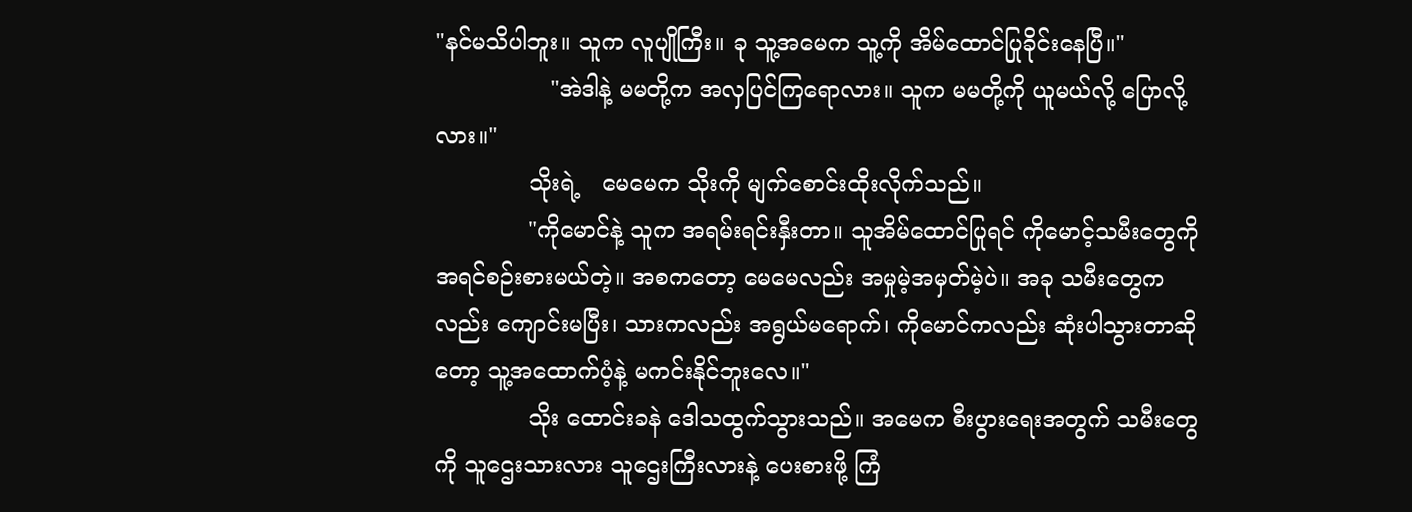"နင်မသိပါဘူး။ သူက လူပျိုကြီး။ ခု သူ့အမေက သူ့ကို အိမ်ထောင်ပြုခိုင်းနေပြီ။"
                "အဲဒါနဲ့ မမတို့က အလှပြင်ကြရောလား။ သူက မမတို့ကို ယူမယ်လို့ ပြောလို့လား။"
             သိုးရဲ့   မေမေက သိုးကို မျက်စောင်းထိုးလိုက်သည်။
             "ကိုမောင်နဲ့ သူက အရမ်းရင်းနှီးတာ။ သူအိမ်ထောင်ပြုရင် ကိုမောင့်သမီးတွေကို အရင်စဉ်းစားမယ်တဲ့။ အစကတော့ မေမေလည်း အမှုမဲ့အမှတ်မဲ့ပဲ။ အခု သမီးတွေကလည်း ကျောင်းမပြီး၊ သားကလည်း အရွယ်မရောက်၊ ကိုမောင်ကလည်း ဆုံးပါသွားတာဆိုတော့ သူ့အထောက်ပံ့နဲ့ မကင်းနိုင်ဘူးလေ။"
             သိုး ထောင်းခနဲ ဒေါသထွက်သွားသည်။ အမေက စီးပွားရေးအတွက် သမီးတွေကို သူဌေးသားလား သူဌေးကြီးလားနဲ့ ပေးစားဖို့ ကြံ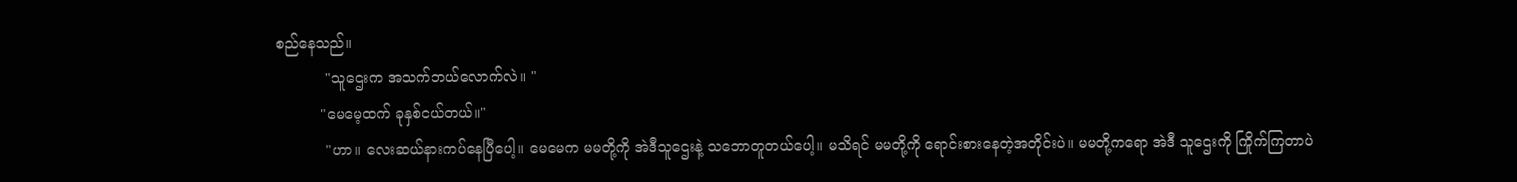စည်နေသည်။
           "သူဌေးက အသက်ဘယ်လောက်လဲ။ "
          "မေမေ့ထက် ခုနှစ်ငယ်တယ်။"
           "ဟာ။ လေးဆယ်နားကပ်နေပြီပေါ့။ မေမေက မမတို့ကို အဲဒီသူဌေးနဲ့ သဘောတူတယ်ပေါ့။ မသိရင် မမတို့ကို ရောင်းစားနေတဲ့အတိုင်းပဲ။ မမတို့ကရော အဲဒီ သူဌေးကို ကြိုက်ကြတာပဲ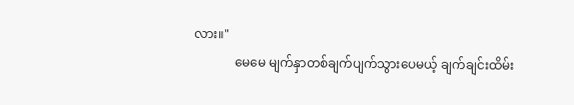လား။"
             မေမေ မျက်နှာတစ်ချက်ပျက်သွားပေမယ့် ချက်ချင်းထိမ်း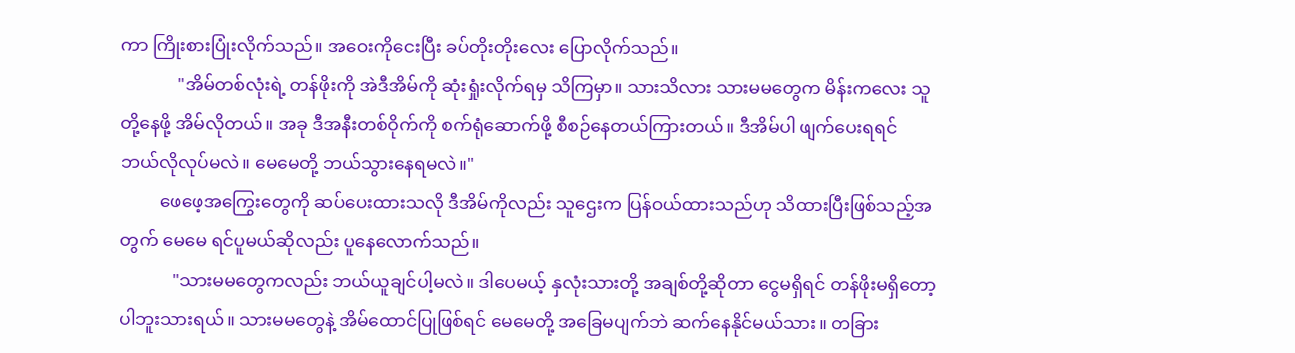ကာ ကြိုးစားပြုံးလိုက်သည်။ အဝေးကိုငေးပြီး ခပ်တိုးတိုးလေး ပြောလိုက်သည်။
             "အိမ်တစ်လုံးရဲ့ တန်ဖိုးကို အဲဒီအိမ်ကို ဆုံးရှုံးလိုက်ရမှ သိကြမှာ။ သားသိလား သားမမတွေက မိန်းကလေး သူတို့နေဖို့ အိမ်လိုတယ်။ အခု ဒီအနီးတစ်ဝိုက်ကို စက်ရုံဆောက်ဖို့ စီစဉ်နေတယ်ကြားတယ်။ ဒီအိမ်ပါ ဖျက်ပေးရရင် ဘယ်လိုလုပ်မလဲ။ မေမေတို့ ဘယ်သွားနေရမလဲ။"
         ဖေဖေ့အကြွေးတွေကို ဆပ်ပေးထားသလို ဒီအိမ်ကိုလည်း သူဌေးက ပြန်ဝယ်ထားသည်ဟု သိထားပြီးဖြစ်သည့်အတွက် မေမေ ရင်ပူမယ်ဆိုလည်း ပူနေလောက်သည်။
            "သားမမတွေကလည်း ဘယ်ယူချင်ပါ့မလဲ။ ဒါပေမယ့် နှလုံးသားတို့ အချစ်တို့ဆိုတာ ငွေမရှိရင် တန်ဖိုးမရှိတော့ပါဘူးသားရယ်။ သားမမတွေနဲ့ အိမ်ထောင်ပြုဖြစ်ရင် မေမေတို့ အခြေမပျက်ဘဲ ဆက်နေနိုင်မယ်သား။ တခြား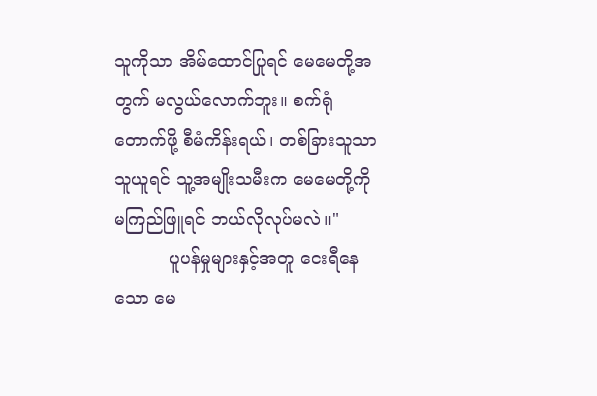သူကိုသာ အိမ်ထောင်ပြုရင် မေမေတို့အတွက် မလွယ်လောက်ဘူး။ စက်ရုံတောက်ဖို့ စီမံကိန်းရယ်၊ တစ်ခြားသူသာ သူယူရင် သူ့အမျိုးသမီးက မေမေတို့ကို မကြည်ဖြူရင် ဘယ်လိုလုပ်မလဲ။"
          ပူပန်မှုများနှင့်အတူ ငေးရီနေသော မေ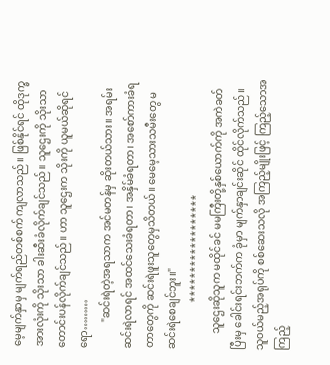မေ့မျက်နှာမှ မျက်ရည်တစ်စက် ကျလာသည်။ ဖြစ်နိုင်ရင် ထိုဒုက္ခအားလုံးကို သိုးသာ ခါးဆီးခံလိုက်ချင်သည်။ သူဌေးကို သိုးသာ တောင်းပန်လိုက်ချင်သည်။ ဟာ သူဌေးက သိုးကို ယူမယ်ဆိုရင်ရော………
          "ဆင်းရဲတဲ့အရသာက အင်မတန်မှ ဆိုးတယ်သား။ အရမ်းဆင်းရဲလာရင် အထင်သေးခံရတာ၊ အနှိမ်ခံရတာ၊ အစော်ကားခံရတာတွေကို ဆင်းရဲဖူးသူတွေမှသိတယ်။ မေမေ့သားသမီးတွေ မဆင်းရဲစေချင်ဘူး။"
                  ******************
      သူဌေးဆိုသူက မထိုင်ခင် မမကြီးတို့နှစ်ယောက်ကို အကဲခတ်ပြီးမှ ခေါင်းရင်းဘက်က ခုံမှာ မျက်နှာချင်းဆိုင် ထိုင်လိုက်သည်။ သူဝယ်မည့်အရုပ်ကို စစ်ဆေးသလို အကြည့်မျိုးဖြင့် ကြည့်သောအကြည့်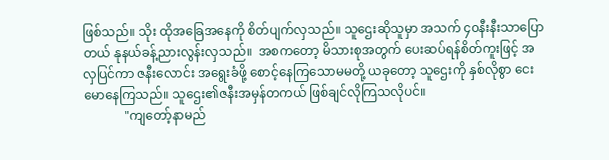ဖြစ်သည်။ သိုး ထိုအခြေအနေကို စိတ်ပျက်လှသည်။ သူဌေးဆိုသူမှာ အသက် ၄၀နီးနီးသာပြောတယ် နုနယ်ခန့်ညားလွန်းလှသည်။  အစကတော့ မိသားစုအတွက် ပေးဆပ်ရန်စိတ်ကူးဖြင့် အလှပြင်ကာ ဇနီးလောင်း အရွေးခံဖို့ စောင့်နေကြသောမမတို့ ယခုတော့ သူဌေးကို နှစ်လိုစွာ ငေးမောနေကြသည်။ သူဌေး၏ဇနီးအမှန်တကယ် ဖြစ်ချင်လိုကြသလိုပင်။
             "ကျတော့်နာမည်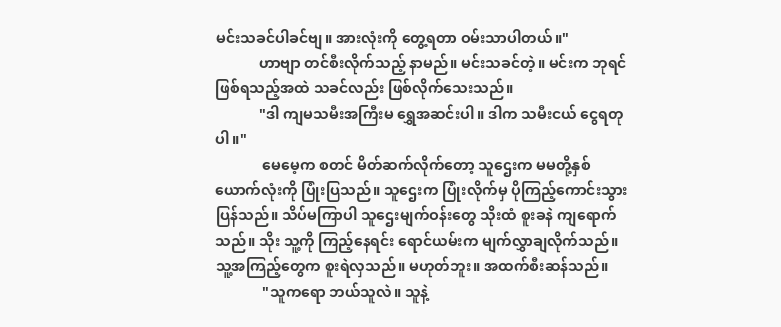မင်းသခင်ပါခင်ဗျ။ အားလုံးကို တွေ့ရတာ ဝမ်းသာပါတယ်။"
            ဟာဗျာ တင်စီးလိုက်သည့် နာမည်။ မင်းသခင်တဲ့။ မင်းက ဘုရင်ဖြစ်ရသည့်အထဲ သခင်လည်း ဖြစ်လိုက်သေးသည်။
            "ဒါ ကျမသမီးအကြီးမ ရွှေအဆင်းပါ။ ဒါက သမီးငယ် ငွေရတုပါ။"
             မေမေ့က စတင် မိတ်ဆက်လိုက်တော့ သူဌေးက မမတို့နှစ်ယောက်လုံးကို ပြုံးပြသည်။ သူဌေးက ပြုံးလိုက်မှ ပိုကြည့်ကောင်းသွားပြန်သည်။ သိပ်မကြာပါ သူဌေးမျက်ဝန်းတွေ သိုးထံ စူးခနဲ ကျရောက်သည်။ သိုး သူ့ကို ကြည့်နေရင်း ရောင်ယမ်းက မျက်လွှာချလိုက်သည်။ သူ့အကြည့်တွေက စူးရဲလှသည်။ မဟုတ်ဘူး။ အထက်စီးဆန်သည်။
             "သူကရော ဘယ်သူလဲ။ သူနဲ့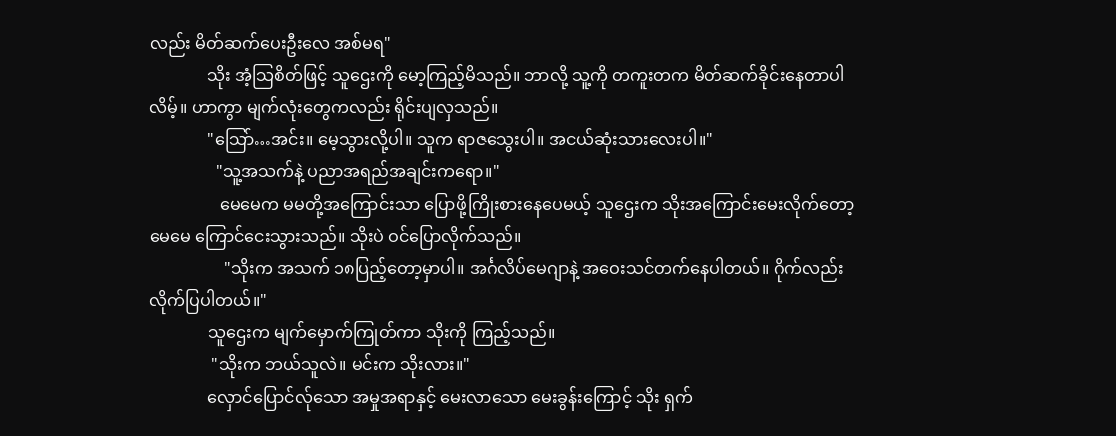လည်း မိတ်ဆက်ပေးဦးလေ အစ်မရ"
              သိုး အံ့သြစိတ်ဖြင့် သူဌေးကို မော့ကြည့်မိသည်။ ဘာလို့ သူ့ကို တကူးတက မိတ်ဆက်ခိုင်းနေတာပါလိမ့်။ ဟာကွာ မျက်လုံးတွေကလည်း ရိုင်းပျလှသည်။
              "သြော်…အင်း။ မေ့သွားလို့ပါ။ သူက ရာဇသွေးပါ။ အငယ်ဆုံးသားလေးပါ။"
                "သူ့အသက်နဲ့ ပညာအရည်အချင်းကရော။"
                 မေမေက မမတို့အကြောင်းသာ ပြောဖို့ကြိုးစားနေပေမယ့် သူဌေးက သိုးအကြောင်းမေးလိုက်တော့ မေမေ ကြောင်ငေးသွားသည်။ သိုးပဲ ဝင်ပြောလိုက်သည်။
                  "သိုးက အသက် ၁၈ပြည့်တော့မှာပါ။ အင်္ဂလိပ်မေဂျာနဲ့ အဝေးသင်တက်နေပါတယ်။ ဂိုက်လည်း လိုက်ပြပါတယ်။"
              သူဌေးက မျက်မှောက်ကြုတ်ကာ သိုးကို ကြည့်သည်။
               "သိုးက ဘယ်သူလဲ။ မင်းက သိုးလား။"
              လှောင်ပြောင်လ်ုသော အမှုအရာနှင့် မေးလာသော မေးခွန်းကြောင့် သိုး ရှက်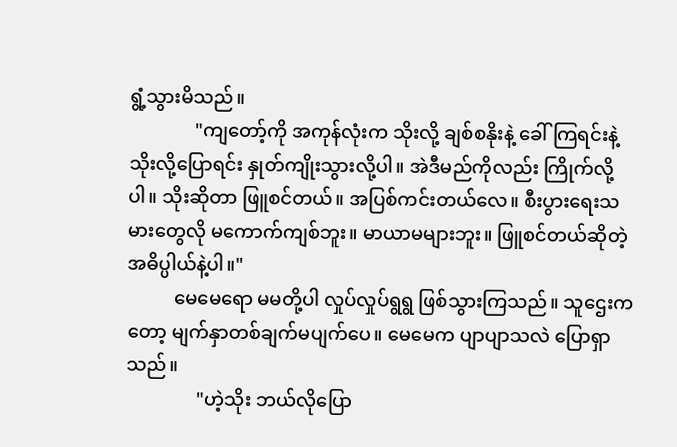ရွံ့သွားမိသည်။
              "ကျတော့်ကို အကုန်လုံးက သိုးလို့ ချစ်စနိုးနဲ့ ခေါ်ကြရင်းနဲ့ သိုးလို့ပြောရင်း နှုတ်ကျိုးသွားလို့ပါ။ အဲဒီမည်ကိုလည်း ကြိုက်လို့ပါ။ သိုးဆိုတာ ဖြူစင်တယ်။ အပြစ်ကင်းတယ်လေ။ စီးပွားရေးသမားတွေလို မကောက်ကျစ်ဘူး။ မာယာမများဘူး။ ဖြူစင်တယ်ဆိုတဲ့ အဓိပ္ပါယ်နဲ့ပါ။"
          မေမေရော မမတို့ပါ လှုပ်လှုပ်ရွရွ ဖြစ်သွားကြသည်။ သူဌေးကတော့ မျက်နှာတစ်ချက်မပျက်ပေ။ မေမေက ပျာပျာသလဲ ပြောရှာသည်။
               "ဟဲ့သိုး ဘယ်လိုပြော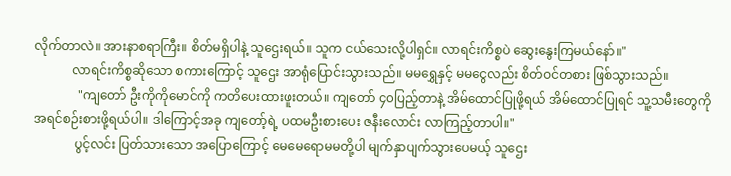လိုက်တာလဲ။ အားနာစရာကြီး။ စိတ်မရှိပါနဲ့ သူဌေးရယ်။ သူက ငယ်သေးလို့ပါရှင်။ လာရင်းကိစ္စပဲ ဆွေးနွေးကြမယ်နော်။"
            လာရင်းကိစ္စဆိုသော စကားကြောင့် သူဌေး အာရုံပြောင်းသွားသည်။ မမရွှေနှင့် မမငွေလည်း စိတ်ဝင်တစား ဖြစ်သွားသည်။
              "ကျတော် ဦးကိုကိုမောင်ကို ကတိပေးထားဖူးတယ်။ ကျတော် ၄၀ပြည့်တာနဲ့ အိမ်ထောင်ပြုဖို့ရယ် အိမ်ထောင်ပြုရင် သူ့သမီးတွေကို အရင်စဉ်းစားဖို့ရယ်ပါ။ ဒါကြောင့်အခု ကျတော့်ရဲ့ ပထမဦးစားပေး ဇနီးလောင်း လာကြည့်တာပါ။"
             ပွင့်လင်း ပြတ်သားသော အပြောကြောင့် မေမေရောမမတို့ပါ မျက်နှာပျက်သွားပေမယ့် သူဌေး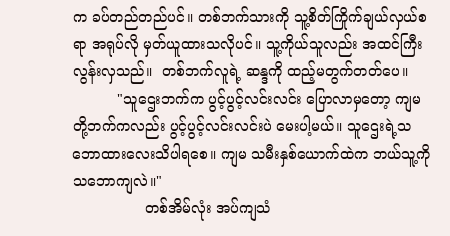က ခပ်တည်တည်ပင်။ တစ်ဘက်သားကို သူ့စိတ်ကြိုက်ချယ်လှယ်စရာ အရုပ်လို မှတ်ယူထားသလိုပင်။ သူ့ကိုယ်သူလည်း အထင်ကြီးလွန်းလှသည်။  တစ်ဘက်လူရဲ့ ဆန္ဒကို ထည့်မတွက်တတ်ပေ။
          "သူဌေးဘက်က ပွင့်ပွင့်လင်းလင်း ပြောလာမှတော့ ကျမတို့ဘက်ကလည်း ပွင့်ပွင့်လင်းလင်းပဲ မေးပါ့မယ်။ သူဌေးရဲ့သဘောထားလေးသိပါရစေ။ ကျမ သမီးနှစ်ယောက်ထဲက ဘယ်သူ့ကို သဘောကျလဲ။"
                တစ်အိမ်လုံး အပ်ကျသံ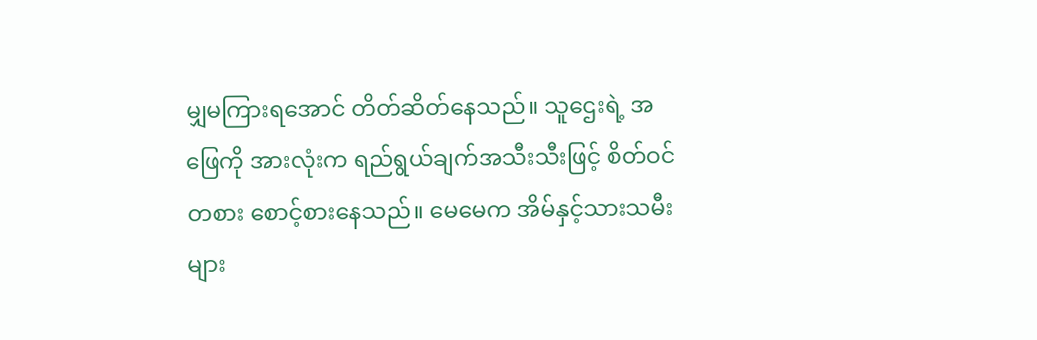မျှမကြားရအောင် တိတ်ဆိတ်နေသည်။ သူဌေးရဲ့ အဖြေကို အားလုံးက ရည်ရွယ်ချက်အသီးသီးဖြင့် စိတ်ဝင်တစား စောင့်စားနေသည်။ မေမေက အိမ်နှင့်သားသမီးများ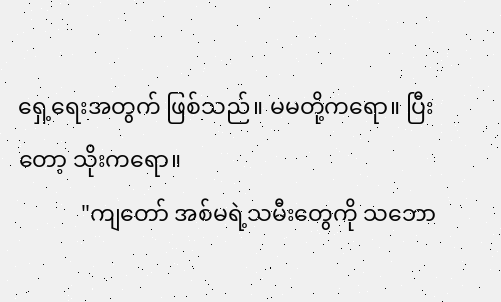ရှေ့ရေးအတွက် ဖြစ်သည်။ မမတို့ကရော။ ပြီးတော့ သိုးကရော။
           "ကျတော် အစ်မရဲ့သမီးတွေကို သဘော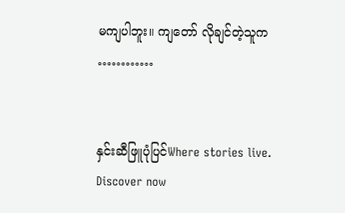မကျပါဘူး။ ကျတော် လိုချင်တဲ့သူက  …………


နှင်းဆီဖြူပုံပြင်Where stories live. Discover now